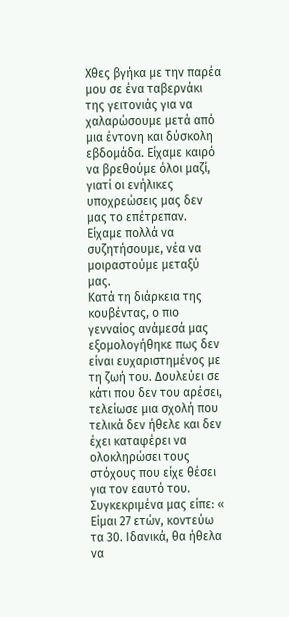Χθες βγήκα με την παρέα μου σε ένα ταβερνάκι της γειτονιάς για να χαλαρώσουμε μετά από μια έντονη και δύσκολη εβδομάδα. Είχαμε καιρό να βρεθούμε όλοι μαζί, γιατί οι ενήλικες υποχρεώσεις μας δεν μας το επέτρεπαν. Είχαμε πολλά να συζητήσουμε, νέα να μοιραστούμε μεταξύ μας.
Κατά τη διάρκεια της κουβέντας, ο πιο γενναίος ανάμεσά μας εξομολογήθηκε πως δεν είναι ευχαριστημένος με τη ζωή του. Δουλεύει σε κάτι που δεν του αρέσει, τελείωσε μια σχολή που τελικά δεν ήθελε και δεν έχει καταφέρει να ολοκληρώσει τους στόχους που είχε θέσει για τον εαυτό του.
Συγκεκριμένα μας είπε: « Είμαι 27 ετών, κοντεύω τα 30. Ιδανικά, θα ήθελα να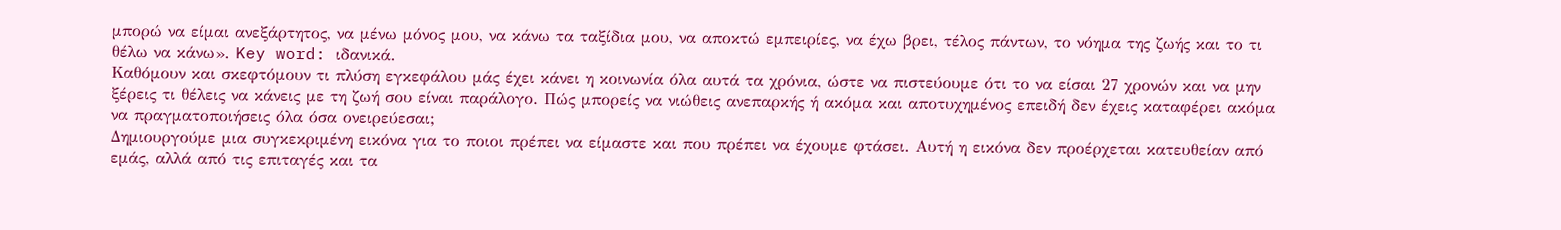μπορώ να είμαι ανεξάρτητος, να μένω μόνος μου, να κάνω τα ταξίδια μου, να αποκτώ εμπειρίες, να έχω βρει, τέλος πάντων, το νόημα της ζωής και το τι θέλω να κάνω». Key word: ιδανικά.
Καθόμουν και σκεφτόμουν τι πλύση εγκεφάλου μάς έχει κάνει η κοινωνία όλα αυτά τα χρόνια, ώστε να πιστεύουμε ότι το να είσαι 27 χρονών και να μην ξέρεις τι θέλεις να κάνεις με τη ζωή σου είναι παράλογο. Πώς μπορείς να νιώθεις ανεπαρκής ή ακόμα και αποτυχημένος επειδή δεν έχεις καταφέρει ακόμα να πραγματοποιήσεις όλα όσα ονειρεύεσαι;
Δημιουργούμε μια συγκεκριμένη εικόνα για το ποιοι πρέπει να είμαστε και που πρέπει να έχουμε φτάσει. Αυτή η εικόνα δεν προέρχεται κατευθείαν από εμάς, αλλά από τις επιταγές και τα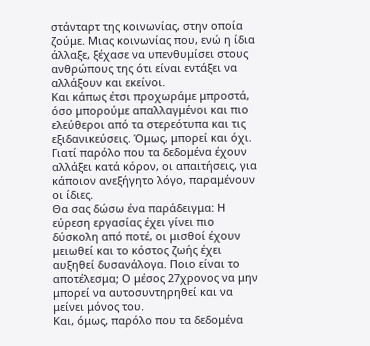στάνταρτ της κοινωνίας, στην οποία ζούμε. Μιας κοινωνίας που, ενώ η ίδια άλλαξε, ξέχασε να υπενθυμίσει στους ανθρώπους της ότι είναι εντάξει να αλλάξουν και εκείνοι.
Και κάπως έτσι προχωράμε μπροστά, όσο μπορούμε απαλλαγμένοι και πιο ελεύθεροι από τα στερεότυπα και τις εξιδανικεύσεις. Όμως, μπορεί και όχι. Γιατί παρόλο που τα δεδομένα έχουν αλλάξει κατά κόρον, οι απαιτήσεις, για κάποιον ανεξήγητο λόγο, παραμένουν οι ίδιες.
Θα σας δώσω ένα παράδειγμα: Η εύρεση εργασίας έχει γίνει πιο δύσκολη από ποτέ, οι μισθοί έχουν μειωθεί και το κόστος ζωής έχει αυξηθεί δυσανάλογα. Ποιο είναι το αποτέλεσμα; Ο μέσος 27χρονος να μην μπορεί να αυτοσυντηρηθεί και να μείνει μόνος του.
Και, όμως, παρόλο που τα δεδομένα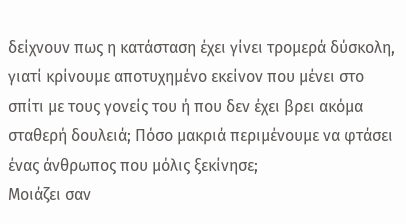δείχνουν πως η κατάσταση έχει γίνει τρομερά δύσκολη, γιατί κρίνουμε αποτυχημένο εκείνον που μένει στο σπίτι με τους γονείς του ή που δεν έχει βρει ακόμα σταθερή δουλειά; Πόσο μακριά περιμένουμε να φτάσει ένας άνθρωπος που μόλις ξεκίνησε;
Μοιάζει σαν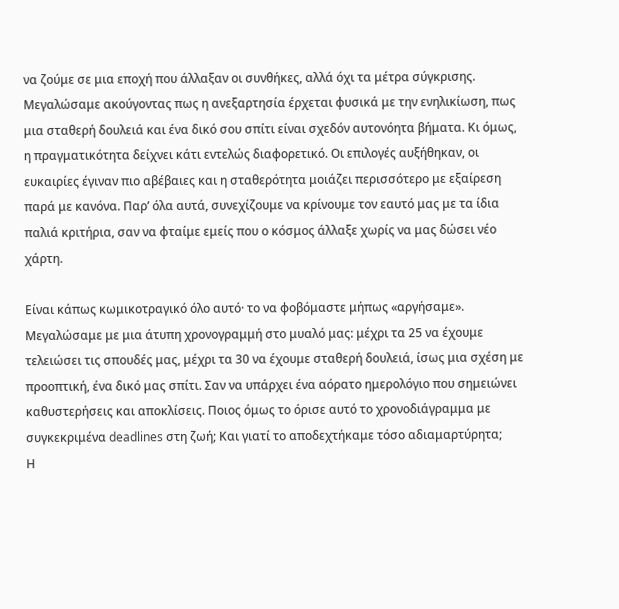να ζούμε σε μια εποχή που άλλαξαν οι συνθήκες, αλλά όχι τα μέτρα σύγκρισης. Μεγαλώσαμε ακούγοντας πως η ανεξαρτησία έρχεται φυσικά με την ενηλικίωση, πως μια σταθερή δουλειά και ένα δικό σου σπίτι είναι σχεδόν αυτονόητα βήματα. Κι όμως, η πραγματικότητα δείχνει κάτι εντελώς διαφορετικό. Οι επιλογές αυξήθηκαν, οι ευκαιρίες έγιναν πιο αβέβαιες και η σταθερότητα μοιάζει περισσότερο με εξαίρεση παρά με κανόνα. Παρ’ όλα αυτά, συνεχίζουμε να κρίνουμε τον εαυτό μας με τα ίδια παλιά κριτήρια, σαν να φταίμε εμείς που ο κόσμος άλλαξε χωρίς να μας δώσει νέο χάρτη.

Είναι κάπως κωμικοτραγικό όλο αυτό· το να φοβόμαστε μήπως «αργήσαμε». Μεγαλώσαμε με μια άτυπη χρονογραμμή στο μυαλό μας: μέχρι τα 25 να έχουμε τελειώσει τις σπουδές μας, μέχρι τα 30 να έχουμε σταθερή δουλειά, ίσως μια σχέση με προοπτική, ένα δικό μας σπίτι. Σαν να υπάρχει ένα αόρατο ημερολόγιο που σημειώνει καθυστερήσεις και αποκλίσεις. Ποιος όμως το όρισε αυτό το χρονοδιάγραμμα με συγκεκριμένα deadlines στη ζωή; Και γιατί το αποδεχτήκαμε τόσο αδιαμαρτύρητα;
Η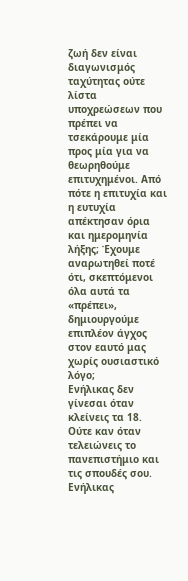ζωή δεν είναι διαγωνισμός ταχύτητας ούτε λίστα υποχρεώσεων που πρέπει να τσεκάρουμε μία προς μία για να θεωρηθούμε επιτυχημένοι. Από πότε η επιτυχία και η ευτυχία απέκτησαν όρια και ημερομηνία λήξης; Έχουμε αναρωτηθεί ποτέ ότι, σκεπτόμενοι όλα αυτά τα «πρέπει», δημιουργούμε επιπλέον άγχος στον εαυτό μας χωρίς ουσιαστικό λόγο;
Ενήλικας δεν γίνεσαι όταν κλείνεις τα 18. Ούτε καν όταν τελειώνεις το πανεπιστήμιο και τις σπουδές σου. Ενήλικας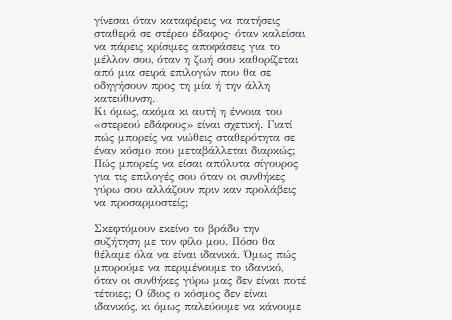γίνεσαι όταν καταφέρεις να πατήσεις σταθερά σε στέρεο έδαφος· όταν καλείσαι να πάρεις κρίσιμες αποφάσεις για το μέλλον σου, όταν η ζωή σου καθορίζεται από μια σειρά επιλογών που θα σε οδηγήσουν προς τη μία ή την άλλη κατεύθυνση.
Κι όμως, ακόμα κι αυτή η έννοια του «στερεού εδάφους» είναι σχετική. Γιατί πώς μπορείς να νιώθεις σταθερότητα σε έναν κόσμο που μεταβάλλεται διαρκώς; Πώς μπορείς να είσαι απόλυτα σίγουρος για τις επιλογές σου όταν οι συνθήκες γύρω σου αλλάζουν πριν καν προλάβεις να προσαρμοστείς;

Σκεφτόμουν εκείνο το βράδυ την συζήτηση με τον φίλο μου. Πόσο θα θέλαμε όλα να είναι ιδανικά. Όμως πώς μπορούμε να περιμένουμε το ιδανικό, όταν οι συνθήκες γύρω μας δεν είναι ποτέ τέτοιες; Ο ίδιος ο κόσμος δεν είναι ιδανικός, κι όμως παλεύουμε να κάνουμε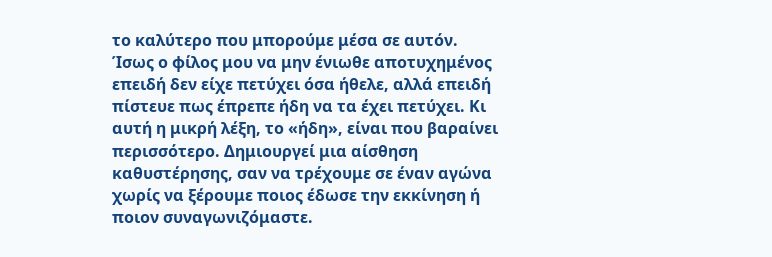το καλύτερο που μπορούμε μέσα σε αυτόν.
Ίσως ο φίλος μου να μην ένιωθε αποτυχημένος επειδή δεν είχε πετύχει όσα ήθελε, αλλά επειδή πίστευε πως έπρεπε ήδη να τα έχει πετύχει. Κι αυτή η μικρή λέξη, το «ήδη», είναι που βαραίνει περισσότερο. Δημιουργεί μια αίσθηση καθυστέρησης, σαν να τρέχουμε σε έναν αγώνα χωρίς να ξέρουμε ποιος έδωσε την εκκίνηση ή ποιον συναγωνιζόμαστε.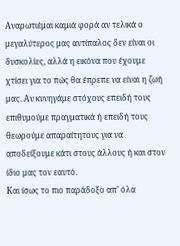Αναρωτιέμαι καμιά φορά αν τελικά ο μεγαλύτερος μας αντίπαλος δεν είναι οι δυσκολίες, αλλά η εικόνα που έχουμε χτίσει για το πώς θα έπρεπε να είναι η ζωή μας. Αν κυνηγάμε στόχους επειδή τους επιθυμούμε πραγματικά ή επειδή τους θεωρούμε απαραίτητους για να αποδείξουμε κάτι στους άλλους ή και στον ίδιο μας τον εαυτό.
Και ίσως το πιο παράδοξο απ’ όλα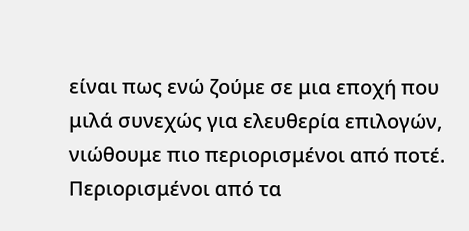είναι πως ενώ ζούμε σε μια εποχή που μιλά συνεχώς για ελευθερία επιλογών, νιώθουμε πιο περιορισμένοι από ποτέ. Περιορισμένοι από τα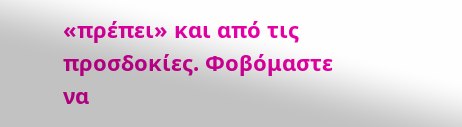«πρέπει» και από τις προσδοκίες. Φοβόμαστε να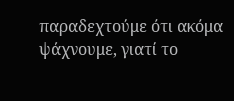παραδεχτούμε ότι ακόμα ψάχνουμε, γιατί το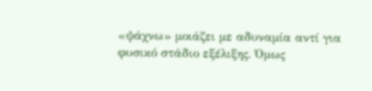«ψάχνω» μοιάζει με αδυναμία αντί για φυσικό στάδιο εξέλιξης. Όμως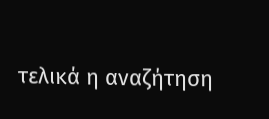τελικά η αναζήτηση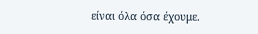είναι όλα όσα έχουμε.